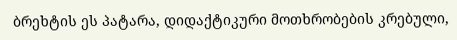ბრეხტის ეს პატარა, დიდაქტიკური მოთხრობების კრებული,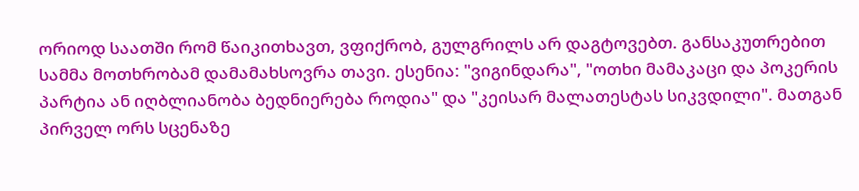ორიოდ საათში რომ წაიკითხავთ, ვფიქრობ, გულგრილს არ დაგტოვებთ. განსაკუთრებით სამმა მოთხრობამ დამამახსოვრა თავი. ესენია: "ვიგინდარა", "ოთხი მამაკაცი და პოკერის პარტია ან იღბლიანობა ბედნიერება როდია" და "კეისარ მალათესტას სიკვდილი". მათგან პირველ ორს სცენაზე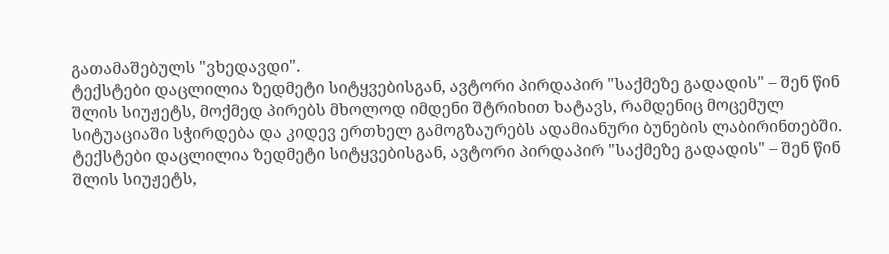გათამაშებულს "ვხედავდი".
ტექსტები დაცლილია ზედმეტი სიტყვებისგან, ავტორი პირდაპირ "საქმეზე გადადის" – შენ წინ შლის სიუჟეტს, მოქმედ პირებს მხოლოდ იმდენი შტრიხით ხატავს, რამდენიც მოცემულ სიტუაციაში სჭირდება და კიდევ ერთხელ გამოგზაურებს ადამიანური ბუნების ლაბირინთებში.
ტექსტები დაცლილია ზედმეტი სიტყვებისგან, ავტორი პირდაპირ "საქმეზე გადადის" – შენ წინ შლის სიუჟეტს,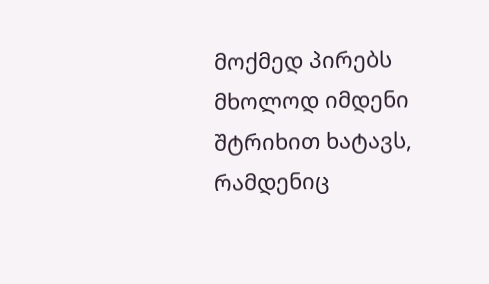მოქმედ პირებს მხოლოდ იმდენი შტრიხით ხატავს, რამდენიც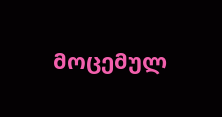მოცემულ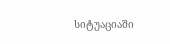სიტუაციაში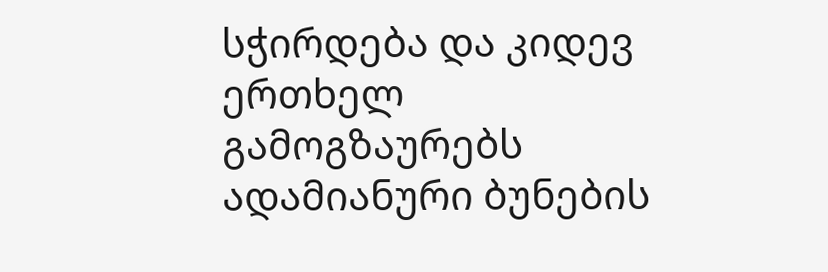სჭირდება და კიდევ ერთხელ გამოგზაურებს ადამიანური ბუნების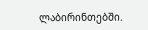ლაბირინთებში.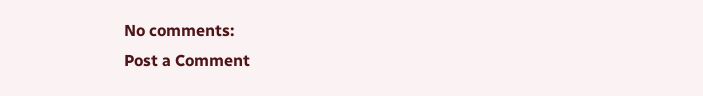No comments:
Post a Comment